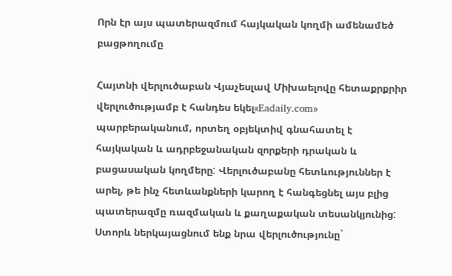Որն էր այս պատերազմում հայկական կողմի ամենամեծ բացթողումը

Հայտնի վերլուծաբան Վյաչեսլավ Միխաելովը հետաքրքրիր վերլուծությամբ է հանդես եկել«Eadaily.com» պարբերականում, որտեղ օբյեկտիվ գնահատել է հայկական և ադրբեջանական զորքերի դրական և բացասական կողմերը: Վերլուծաբանը հետևություններ է արել, թե ինչ հետևանքների կարող է հանգեցնել այս բլից պատերազմը ռազմական և քաղաքական տեսանկյունից: Ստորև ներկայացնում ենք նրա վերլուծությունը`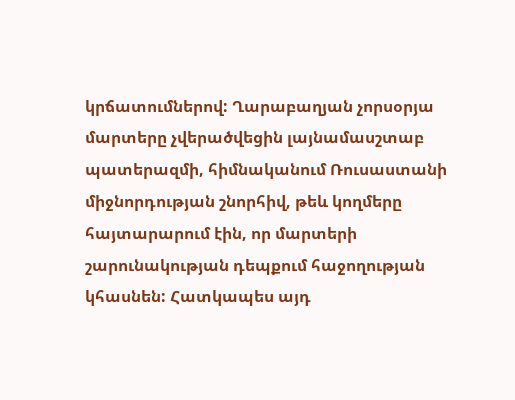կրճատումներով: Ղարաբաղյան չորսօրյա մարտերը չվերածվեցին լայնամասշտաբ պատերազմի, հիմնականում Ռուսաստանի միջնորդության շնորհիվ, թեև կողմերը հայտարարում էին, որ մարտերի շարունակության դեպքում հաջողության կհասնեն: Հատկապես այդ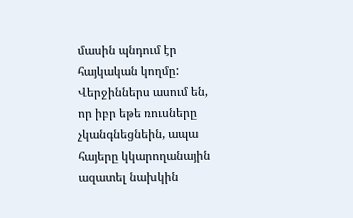մասին պնդում էր հայկական կողմը: Վերջիններս ասում են, որ իբր եթե ռուսները չկանգնեցնեին, ապա հայերը կկարողանային ազատել նախկին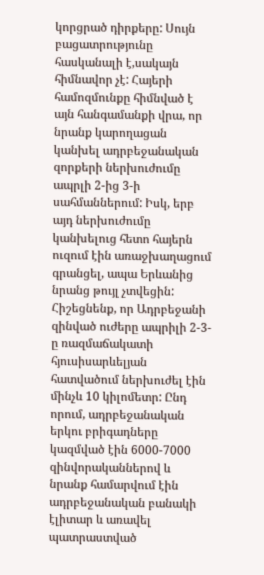կորցրած դիրքերը: Սույն բացատրությունը հասկանալի է,սակայն հիմնավոր չէ: Հայերի համոզմունքը հիմնված է այն հանգամանքի վրա, որ նրանք կարողացան կանխել ադրբեջանական զորքերի ներխուժումը ապրլի 2-ից 3-ի սահմաններում: Իսկ, երբ այդ ներխուժումը կանխելուց հետո հայերն ուզում էին առաջխաղացում գրանցել, ապա Երևանից նրանց թույլ չտվեցին: Հիշեցնենք, որ Ադրբեջանի զինված ուժերը ապրիլի 2-3-ը ռազմաճակատի հյուսիսարևելյան հատվածում ներխուժել էին մինչև 10 կիլոմետր: Ընդ որում, ադրբեջանական երկու բրիգադները կազմված էին 6000-7000 զինվորականներով և նրանք համարվում էին ադրբեջանական բանակի էլիտար և առավել պատրաստված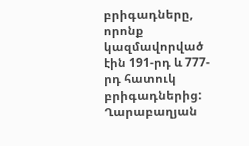բրիգադները, որոնք կազմավորված էին 191-րդ և 777-րդ հատուկ բրիգադներից: Ղարաբաղյան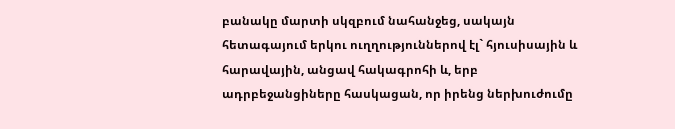բանակը մարտի սկզբում նահանջեց, սակայն հետագայում երկու ուղղություններով էլ` հյուսիսային և հարավային, անցավ հակագրոհի և, երբ ադրբեջանցիները հասկացան, որ իրենց ներխուժումը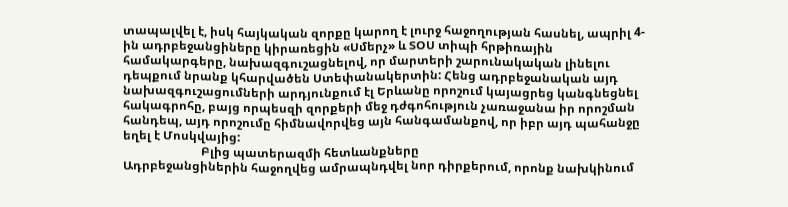տապալվել է, իսկ հայկական զորքը կարող է լուրջ հաջողության հասնել, ապրիլ 4-ին ադրբեջանցիները կիրառեցին «Սմերչ» և ՏՕՍ տիպի հրթիռային համակարգերը, նախազգուշացնելով, որ մարտերի շարունակական լինելու դեպքում նրանք կհարվածեն Ստեփանակերտին: Հենց ադրբեջանական այդ նախազգուշացումների արդյունքում էլ Երևանը որոշում կայացրեց կանգնեցնել հակագրոհը, բայց որպեսզի զորքերի մեջ դժգոհություն չառաջանա իր որոշման հանդեպ, այդ որոշումը հիմնավորվեց այն հանգամանքով, որ իբր այդ պահանջը եղել է Մոսկվայից:
                          Բլից պատերազմի հետևանքները
Ադրբեջանցիներին հաջողվեց ամրապնդվել նոր դիրքերում, որոնք նախկինում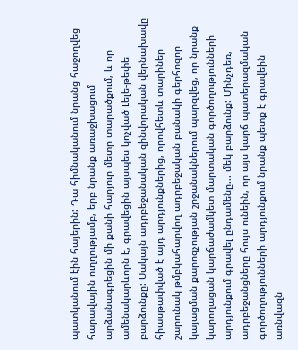պատկանում էին հայերին: Դա հիմնականում նրանց հաջողվեց հարավային ուղղությամբ, երբ նրանք առաջխացում արձանագրեցին մի քանի հարյուր մետր տարածքում, և որ ամենակարևորն է, գրավեցին այսպես կոչված Լելե-թեփե բարձունքը: Սակայն ադրբեջանական զինվորական վերնախավը հիասթափված է այդ արդյունքներից, որովհետև տարիներ շարունակ թմբկահարվող ադրբեջական բանակի գերհոզոր կայացման քարոզչության շրջանակներում պարզվեց, որ նրանք կարողացան կարճաժամկետ մարտական գործողությունների արդյունքում գրավել ընդամենը... մեկ բարձունք: Մինչդեռ, ադրբեջանցները հույս ունեին, որ այս կարճ պատերազմական գործողությունների արդյունքում նրանք պետք է գրավեին առնվազն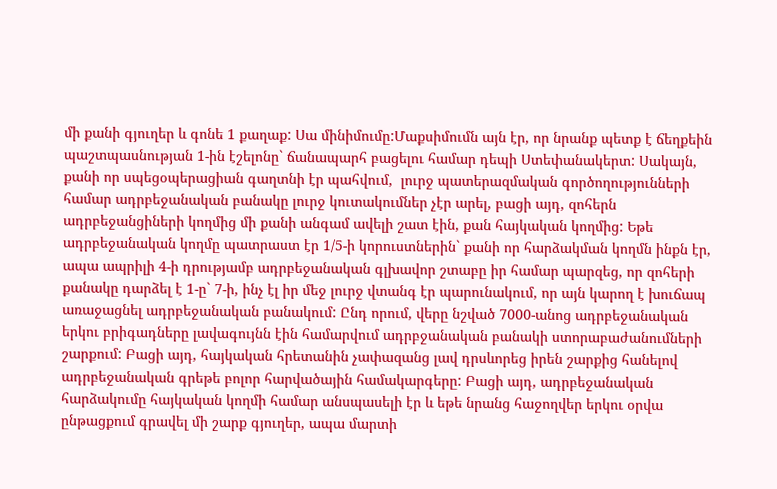մի քանի գյուղեր և գոնե 1 քաղաք: Սա մինիմումը:Մաքսիմումն այն էր, որ նրանք պետք է ճեղքեին պաշտպասնության 1-ին էշելոնը` ճանապարհ բացելու համար դեպի Ստեփանակերտ: Սակայն, քանի որ սպեցօպերացիան գաղտնի էր պահվում,  լուրջ պատերազմական գործողությունների համար ադրբեջանական բանակը լուրջ կուտակումներ չէր արել, բացի այդ, զոհերն ադրբեջանցիների կողմից մի քանի անգամ ավելի շատ էին, քան հայկական կողմից: Եթե ադրբեջանական կողմը պատրաստ էր 1/5-ի կորուստներին` քանի որ հարձակման կողմն ինքն էր, ապա ապրիլի 4-ի դրությամբ ադրբեջանական գլխավոր շտաբը իր համար պարզեց, որ զոհերի քանակը դարձել է 1-ը` 7-ի, ինչ էլ իր մեջ լուրջ վտանգ էր պարունակում, որ այն կարող է խուճապ առաջացնել ադրբեջանական բանակում: Ընդ որում, վերը նշված 7000-անոց ադրբեջանական երկու բրիգադները լավագույնն էին համարվում ադրբջանական բանակի ստորաբաժանումների շարքում: Բացի այդ, հայկական հրետանին չափազանց լավ դրսևորեց իրեն շարքից հանելով ադրբեջանական գրեթե բոլոր հարվածային համակարգերը: Բացի այդ, ադրբեջանական հարձակումը հայկական կողմի համար անսպասելի էր և եթե նրանց հաջողվեր երկու օրվա ընթացքում գրավել մի շարք գյուղեր, ապա մարտի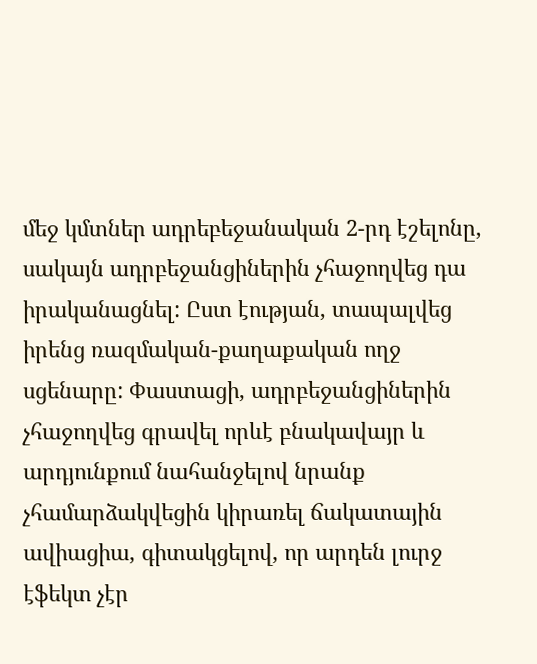մեջ կմտներ ադրեբեջանական 2-րդ էշելոնը, սակայն ադրբեջանցիներին չհաջողվեց դա իրականացնել: Ըստ էության, տապալվեց իրենց ռազմական-քաղաքական ողջ սցենարը: Փաստացի, ադրբեջանցիներին չհաջողվեց գրավել որևէ բնակավայր և արդյունքում նահանջելով նրանք չհամարձակվեցին կիրառել ճակատային ավիացիա, գիտակցելով, որ արդեն լուրջ էֆեկտ չէր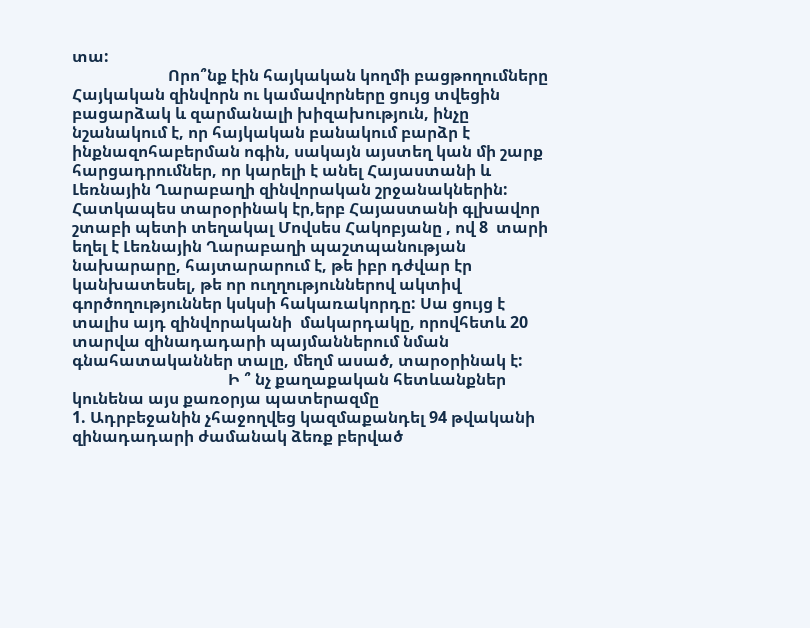տա:
                        Որո՞նք էին հայկական կողմի բացթողումները
Հայկական զինվորն ու կամավորները ցույց տվեցին բացարձակ և զարմանալի խիզախություն, ինչը նշանակում է, որ հայկական բանակում բարձր է ինքնազոհաբերման ոգին, սակայն այստեղ կան մի շարք հարցադրումներ, որ կարելի է անել Հայաստանի և Լեռնային Ղարաբաղի զինվորական շրջանակներին: Հատկապես տարօրինակ էր,երբ Հայաստանի գլխավոր շտաբի պետի տեղակալ Մովսես Հակոբյանը , ով 8  տարի եղել է Լեռնային Ղարաբաղի պաշտպանության նախարարը, հայտարարում է, թե իբր դժվար էր կանխատեսել, թե որ ուղղություններով ակտիվ գործողություններ կսկսի հակառակորդը: Սա ցույց է տալիս այդ զինվորականի  մակարդակը, որովհետև 20 տարվա զինադադարի պայմաններում նման գնահատականներ տալը, մեղմ ասած, տարօրինակ է:
                                       Ի ՞ նչ քաղաքական հետևանքներ կունենա այս քառօրյա պատերազմը
1. Ադրբեջանին չհաջողվեց կազմաքանդել 94 թվականի զինադադարի ժամանակ ձեռք բերված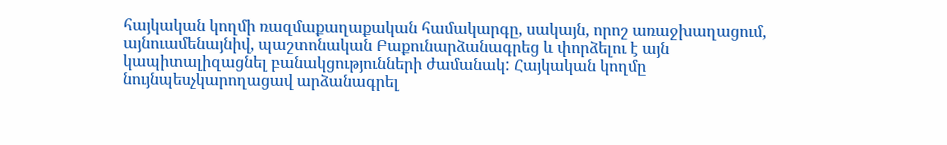հայկական կողմի ռազմաքաղաքական համակարգը, սակայն, որոշ առաջխաղացում, այնուամենայնիվ, պաշտոնական Բաքունարձանագրեց և փորձելու է այն կապիտալիզացնել բանակցությունների ժամանակ: Հայկական կողմը նույնպեսչկարողացավ արձանագրել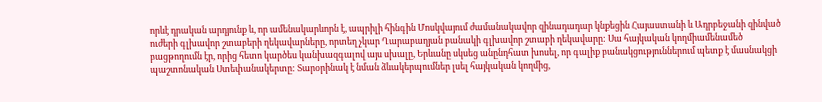որևէ դրական արդյունք և, որ ամենակարևորն է, ապրիլի հինգին Մոսկվայում ժամանակավոր զինադադար կնքեցին Հայաստանի և Ադրբեջանի զինված ուժերի գլխավոր շտաբերի ղեկավարները, որտեղ չկար Ղարաբաղյան բանակի գլխավոր շտաբի ղեկավարը: Սա հայկական կողմիամենամեծ բացթողումն էր, որից հետո կարծես կանխազգալով այս սխալը, Երևանը սկսեց անընդհատ խոսել, որ գալիք բանակցություններում պետք է մասնակցի պաշտոնական Ստեփանակերտը: Տարօրինակ է նման ձևակերպումներ լսել հայկական կողմից,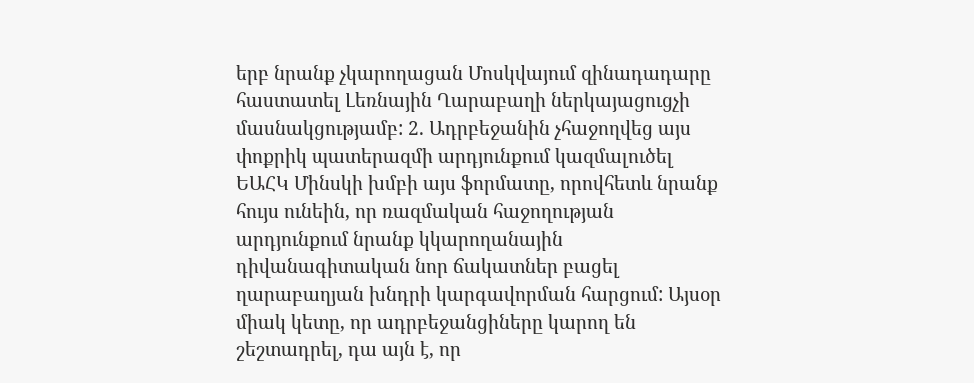երբ նրանք չկարողացան Մոսկվայում զինադադարը հաստատել Լեռնային Ղարաբաղի ներկայացուցչի մասնակցությամբ: 2. Ադրբեջանին չհաջողվեց այս փոքրիկ պատերազմի արդյունքում կազմալուծել ԵԱՀԿ Մինսկի խմբի այս ֆորմատը, որովհետև նրանք հույս ունեին, որ ռազմական հաջողության արդյունքում նրանք կկարողանային դիվանագիտական նոր ճակատներ բացել ղարաբաղյան խնդրի կարգավորման հարցում: Այսօր միակ կետը, որ ադրբեջանցիները կարող են շեշտադրել, դա այն է, որ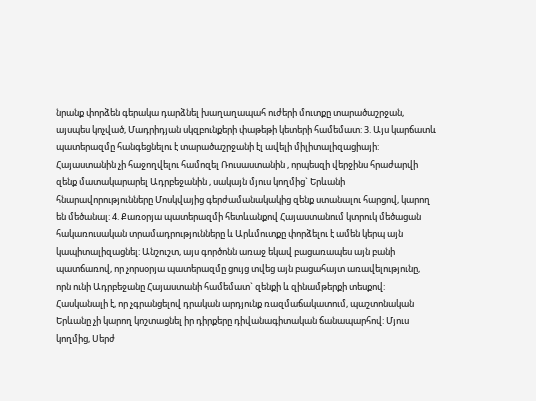նրանք փորձեն գերակա դարձնել խաղաղապահ ուժերի մուտքը տարածաշրջան, այսպես կոչված, Մադրիդյան սկզբունքերի փաթեթի կետերի համեմատ: 3. Այս կարճատև պատերազմը հանգեցնելու է տարածաշրջանի էլ ավելի միլիտալիզացիայի: Հայաստանին չի հաջողվելու համոզել Ռուսաստանին , որպեսզի վերջինս հրաժարվի զենք մատակարարել Ադրբեջանին , սակայն մյուս կողմից` Երևանի հնարավորությունները Մոսկվայից գերժամանակակից զենք ստանալու հարցով, կարող են մեծանալ: 4. Քառօրյա պատերազմի հետևանքով Հայաստանում կտրուկ մեծացան հակառուսական տրամադրությունները և Արևմուտքը փորձելու է ամեն կերպ այն կապիտալիզացնել: Անշուշտ, այս գործոնն առաջ եկավ բացառապես այն բանի պատճառով, որ չորսօրյա պատերազմը ցույց տվեց այն բացահայտ առավելությունը, որն ունի Ադրբեջանը Հայաստանի համեմատ` զենքի և զինամթերքի տեսքով: Հասկանալի է, որ չգրանցելով դրական արդյունք ռազմաճակատում, պաշտոնական Երևանը չի կարող կոշտացնել իր դիրքերը դիվանագիտական ճանապարհով: Մյուս կողմից, Սերժ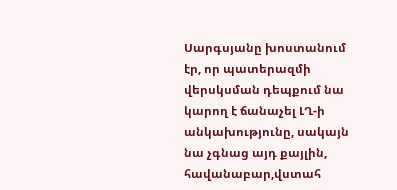Սարգսյանը խոստանում էր, որ պատերազմի վերսկսման դեպքում նա կարող է ճանաչել ԼՂ-ի անկախությունը, սակայն նա չգնաց այդ քայլին, հավանաբար,վստահ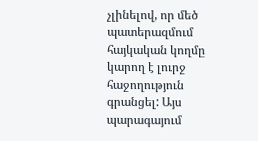չլինելով, որ մեծ պատերազմում հայկական կողմը կարող է լուրջ հաջողություն գրանցել: Այս պարագայում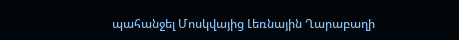պահանջել Մոսկվայից Լեռնային Ղարաբաղի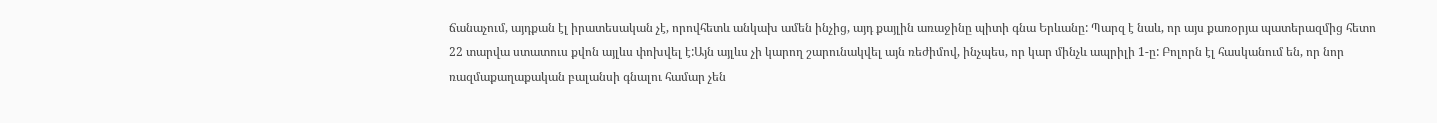ճանաչում, այդքան էլ իրատեսական չէ, որովհետև անկախ ամեն ինչից, այդ քայլին առաջինը պիտի գնա Երևանը: Պարզ է նաև, որ այս քառօրյա պատերազմից հետո 22 տարվա ստատուս քվոն այլևս փոխվել է:Այն այլևս չի կարող շարունակվել այն ռեժիմով, ինչպես, որ կար մինչև ապրիլի 1-ը: Բոլորն էլ հասկանում են, որ նոր ռազմաքաղաքական բալանսի գնալու համար չեն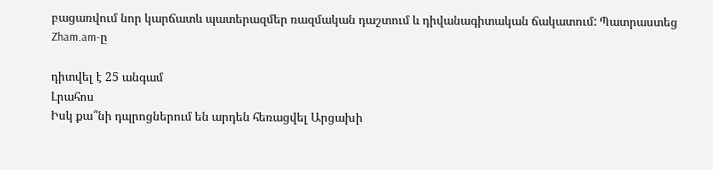բացառվում նոր կարճատև պատերազմեր ռազմական դաշտում և դիվանագիտական ճակատում: Պատրաստեց  Zham.am-ը

դիտվել է 25 անգամ
Լրահոս
Իսկ քա՞նի դպրոցներում են արդեն հեռացվել Արցախի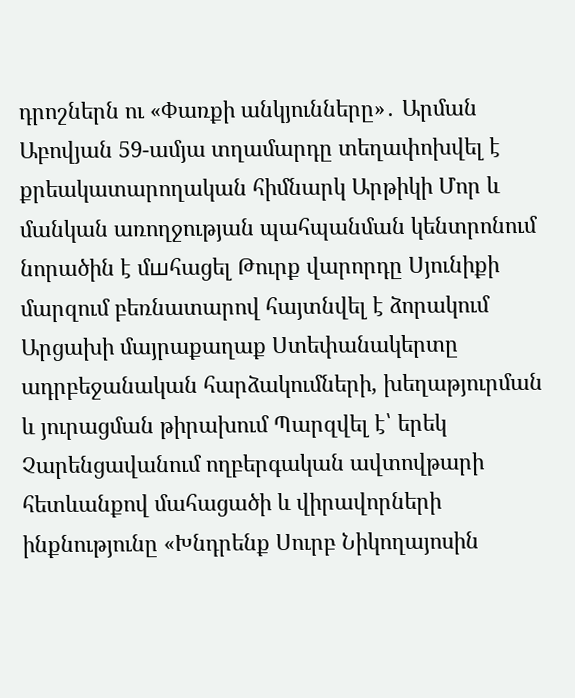դրոշներն ու «Փառքի անկյունները»․ Արման Աբովյան 59-ամյա տղամարդը տեղափոխվել է քրեակատարողական հիմնարկ Արթիկի Մոր և մանկան առողջության պահպանման կենտրոնում նորածին է մшհացել Թուրք վարորդը Սյունիքի մարզում բեռնատարով հայտնվել է ձորակում Արցախի մայրաքաղաք Ստեփանակերտը ադրբեջանական հարձակումների, խեղաթյուրման և յուրացման թիրախում Պարզվել է՝ երեկ Չարենցավանում ողբերգական ավտովթարի հետևանքով մահացածի և վիրավորների ինքնությունը «Խնդրենք Սուրբ Նիկողայոսին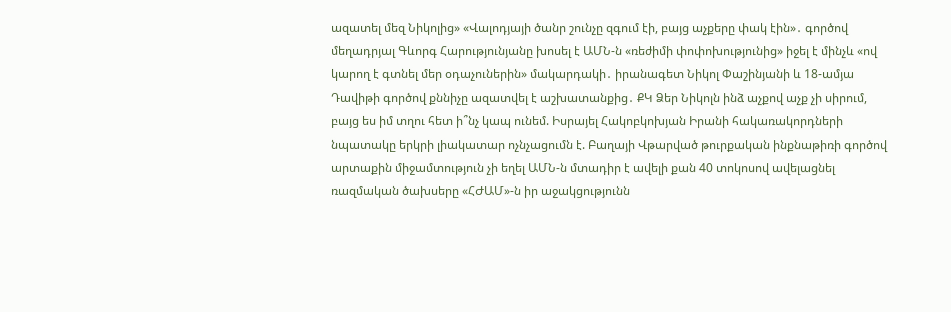ազատել մեզ Նիկոլից» «Վալոդյայի ծանր շունչը զգում էի, բայց աչքերը փակ էին»․ գործով մեղադրյալ Գևորգ Հարությունյանը խոսել է ԱՄՆ-ն «ռեժիմի փոփոխությունից» իջել է մինչև «ով կարող է գտնել մեր օդաչուներին» մակարդակի․ իրանագետ Նիկոլ Փաշինյանի և 18-ամյա Դավիթի գործով քննիչը ազատվել է աշխատանքից․ ՔԿ Ձեր Նիկոլն ինձ աչքով աչք չի սիրում, բայց ես իմ տղու հետ ի՞նչ կապ ունեմ. Իսրայել Հակոբկոխյան Իրանի հակառակորդների նպատակը երկրի լիակատար ոչնչացումն է. Բաղայի Վթարված թուրքական ինքնաթիռի գործով արտաքին միջամտություն չի եղել ԱՄՆ-ն մտադիր է ավելի քան 40 տոկոսով ավելացնել ռազմական ծախսերը «ՀԺԱՄ»-ն իր աջակցությունն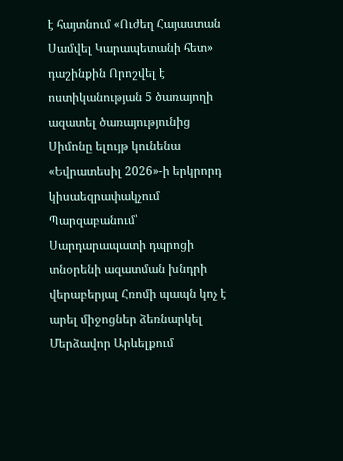է հայտնում «Ուժեղ Հայաստան Սամվել Կարապետանի հետ» դաշինքին Որոշվել է ոստիկանության 5 ծառայողի ազատել ծառայությունից Սիմոնը ելույթ կունենա «Եվրատեսիլ 2026»-ի երկրորդ կիսաեզրափակչում Պարզաբանում՝ Սարդարապատի դպրոցի տնօրենի ազատման խնդրի վերաբերյալ Հռոմի պապն կոչ է արել միջոցներ ձեռնարկել Մերձավոր Արևելքում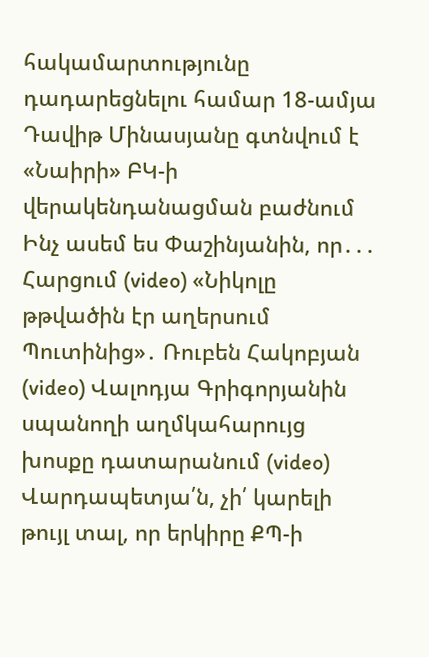հակամարտությունը դադարեցնելու համար 18-ամյա Դավիթ Մինասյանը գտնվում է «Նաիրի» ԲԿ-ի վերակենդանացման բաժնում Ինչ ասեմ ես Փաշինյանին, որ․․․ Հարցում (video) «Նիկոլը թթվածին էր աղերսում Պուտինից»․ Ռուբեն Հակոբյան (video) Վալոդյա Գրիգորյանին սպանողի աղմկահարույց խոսքը դատարանում (video) Վարդապետյա՛ն, չի՛ կարելի թույլ տալ, որ երկիրը ՔՊ-ի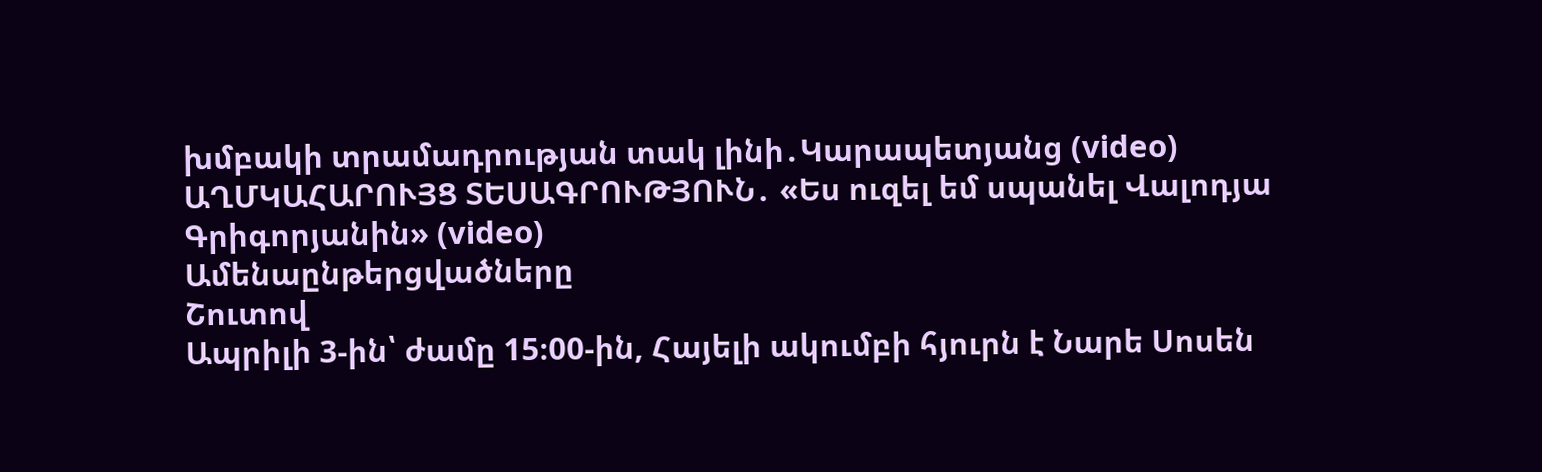խմբակի տրամադրության տակ լինի․Կարապետյանց (video) ԱՂՄԿԱՀԱՐՈՒՅՑ ՏԵՍԱԳՐՈՒԹՅՈՒՆ․ «Ես ուզել եմ սպանել Վալոդյա Գրիգորյանին» (video)
Ամենաընթերցվածները
Շուտով
Ապրիլի 3-ին՝ ժամը 15։00-ին, Հայելի ակումբի հյուրն է Նարե Սոսեն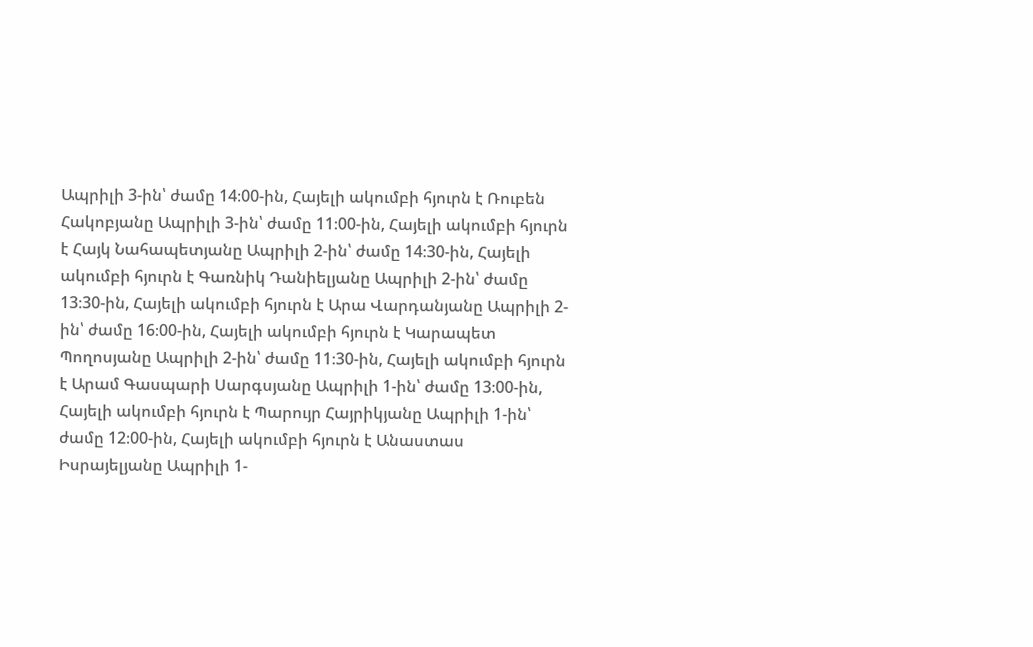Ապրիլի 3-ին՝ ժամը 14։00-ին, Հայելի ակումբի հյուրն է Ռուբեն Հակոբյանը Ապրիլի 3-ին՝ ժամը 11։00-ին, Հայելի ակումբի հյուրն է Հայկ Նահապետյանը Ապրիլի 2-ին՝ ժամը 14։30-ին, Հայելի ակումբի հյուրն է Գառնիկ Դանիելյանը Ապրիլի 2-ին՝ ժամը 13։30-ին, Հայելի ակումբի հյուրն է Արա Վարդանյանը Ապրիլի 2-ին՝ ժամը 16։00-ին, Հայելի ակումբի հյուրն է Կարապետ Պողոսյանը Ապրիլի 2-ին՝ ժամը 11։30-ին, Հայելի ակումբի հյուրն է Արամ Գասպարի Սարգսյանը Ապրիլի 1-ին՝ ժամը 13։00-ին, Հայելի ակումբի հյուրն է Պարույր Հայրիկյանը Ապրիլի 1-ին՝ ժամը 12։00-ին, Հայելի ակումբի հյուրն է Անաստաս Իսրայելյանը Ապրիլի 1-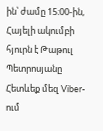ին՝ ժամը 15։00-ին, Հայելի ակումբի հյուրն է Թաթուլ Պետրոսյանը
Հետևեք մեզ Viber-ում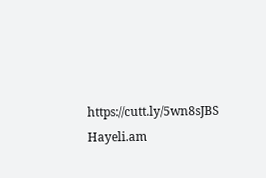https://cutt.ly/5wn8sJBS
Hayeli.am